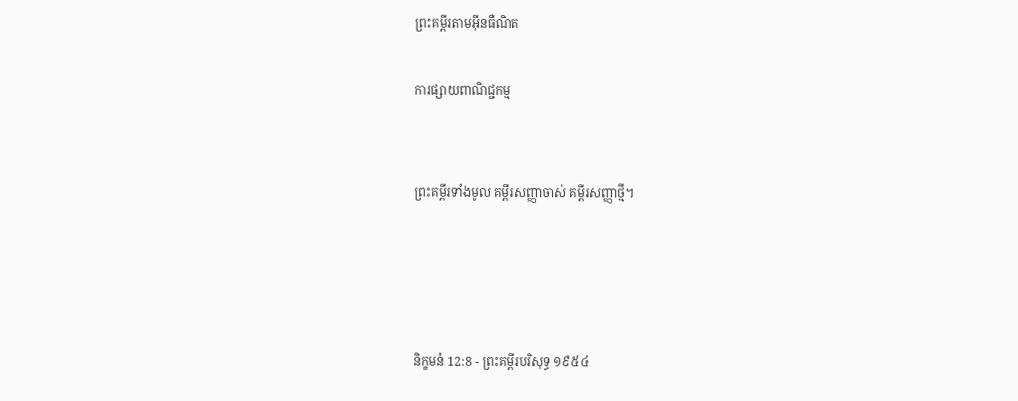ព្រះគម្ពីរតាមអ៊ីនធឺណិត

ការផ្សាយពាណិជ្ជកម្ម


ព្រះគម្ពីរទាំងមូល គម្ពីរសញ្ញាចាស់ គម្ពីរសញ្ញាថ្មី។




និក្ខមនំ 12:8 - ព្រះគម្ពីរបរិសុទ្ធ ១៩៥៤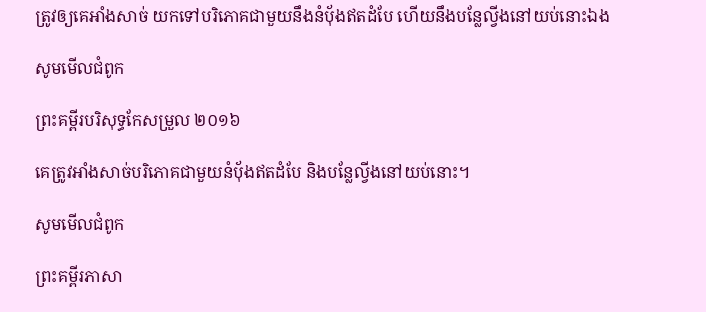ត្រូវឲ្យគេអាំងសាច់ យកទៅបរិភោគជាមួយនឹងនំបុ័ងឥតដំបែ ហើយនឹងបន្លែល្វីងនៅយប់នោះឯង

សូមមើលជំពូក

ព្រះគម្ពីរបរិសុទ្ធកែសម្រួល ២០១៦

គេត្រូវអាំងសាច់បរិ‌ភោគជា‌មួយនំបុ័ងឥតដំបែ និងបន្លែល្វីងនៅយប់នោះ។

សូមមើលជំពូក

ព្រះគម្ពីរភាសា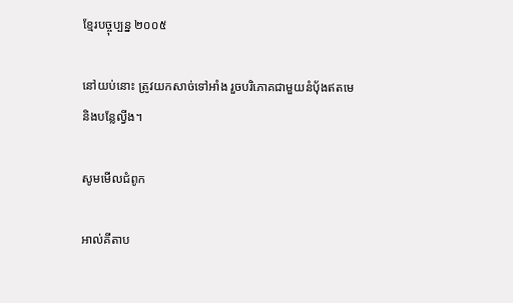ខ្មែរបច្ចុប្បន្ន ២០០៥

នៅយប់នោះ ត្រូវយកសាច់ទៅអាំង រួចបរិភោគជាមួយនំប៉័ងឥតមេ និងបន្លែល្វីង។

សូមមើលជំពូក

អាល់គីតាប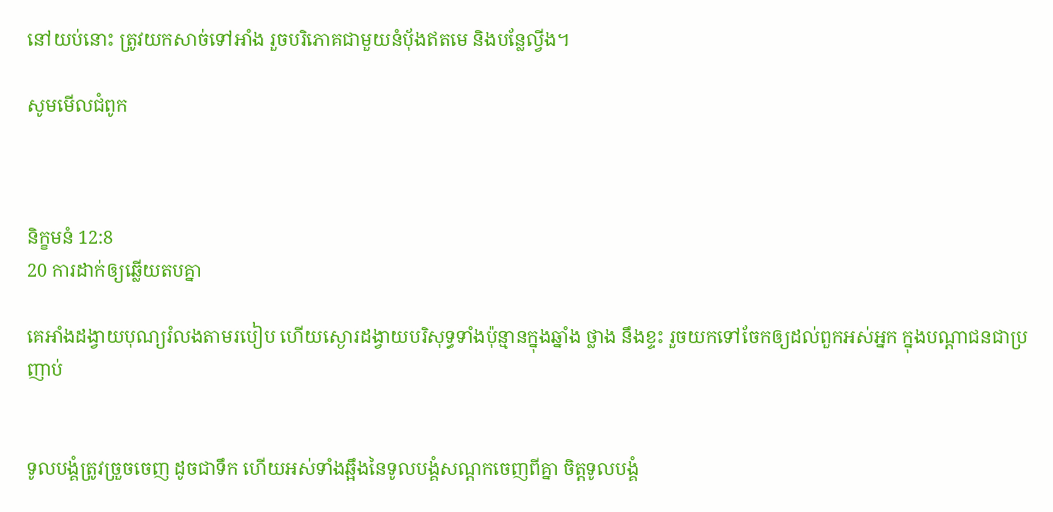នៅយប់នោះ ត្រូវយកសាច់ទៅអាំង រួចបរិភោគជាមួយនំបុ័ងឥតមេ និងបន្លែល្វីង។

សូមមើលជំពូក



និក្ខមនំ 12:8
20 ការដាក់ឲ្យឆ្លើយតបគ្នា

គេអាំងដង្វាយបុណ្យរំលងតាមរបៀប ហើយស្ងោរដង្វាយបរិសុទ្ធទាំងប៉ុន្មានក្នុងឆ្នាំង ថ្លាង នឹងខ្ទះ រួចយកទៅចែកឲ្យដល់ពួកអស់អ្នក ក្នុងបណ្តាជនជាប្រញាប់


ទូលបង្គំត្រូវច្រួចចេញ ដូចជាទឹក ហើយអស់ទាំងឆ្អឹងនៃទូលបង្គំសណ្តកចេញពីគ្នា ចិត្តទូលបង្គំ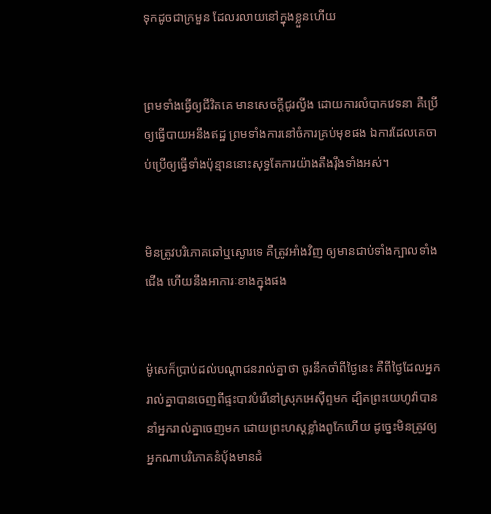ទុកដូចជាក្រមួន ដែលរលាយនៅក្នុងខ្លួនហើយ


ព្រមទាំងធ្វើឲ្យជីវិតគេ មានសេចក្ដីជូរល្វីង ដោយការលំបាកវេទនា គឺប្រើឲ្យធ្វើបាយអនឹងឥដ្ឋ ព្រមទាំងការនៅចំការគ្រប់មុខផង ឯការដែលគេចាប់ប្រើឲ្យធ្វើទាំងប៉ុន្មាននោះសុទ្ធតែការយ៉ាងតឹង‌រ៉ឹងទាំងអស់។


មិនត្រូវបរិភោគឆៅឬស្ងោរទេ គឺត្រូវអាំងវិញ ឲ្យមានជាប់ទាំងក្បាលទាំងជើង ហើយនឹងអាការៈខាងក្នុងផង


ម៉ូសេក៏ប្រាប់ដល់បណ្តាជនរាល់គ្នាថា ចូរនឹកចាំពីថ្ងៃនេះ គឺពីថ្ងៃដែលអ្នករាល់គ្នាបានចេញពីផ្ទះបាវបំរើនៅស្រុកអេស៊ីព្ទមក ដ្បិតព្រះ‌យេហូវ៉ាបាននាំអ្នករាល់គ្នាចេញមក ដោយព្រះ‌ហស្តខ្លាំងពូកែហើយ ដូច្នេះមិនត្រូវឲ្យអ្នកណាបរិភោគនំបុ័ងមានដំ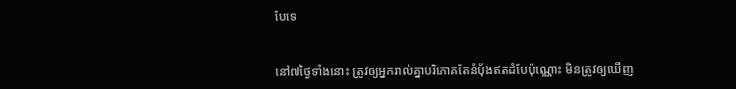បែទេ


នៅ៧ថ្ងៃទាំងនោះ ត្រូវឲ្យអ្នករាល់គ្នាបរិភោគតែនំបុ័ងឥតដំបែប៉ុណ្ណោះ មិនត្រូវឲ្យឃើញ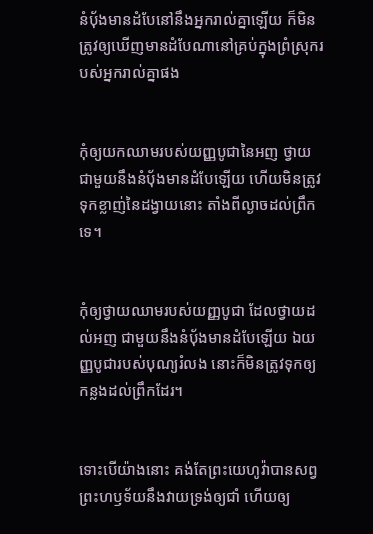នំបុ័ងមានដំបែនៅនឹងអ្នករាល់គ្នាឡើយ ក៏មិនត្រូវឲ្យឃើញមានដំបែណានៅគ្រប់ក្នុងព្រំស្រុករបស់អ្នករាល់គ្នាផង


កុំឲ្យយកឈាមរបស់យញ្ញ‌បូជានៃអញ ថ្វាយជាមួយនឹងនំបុ័ងមានដំបែឡើយ ហើយមិនត្រូវទុកខ្លាញ់នៃដង្វាយនោះ តាំងពីល្ងាចដល់ព្រឹកទេ។


កុំឲ្យថ្វាយឈាមរបស់យញ្ញ‌បូជា ដែលថ្វាយដល់អញ ជាមួយនឹងនំបុ័ងមានដំបែឡើយ ឯយញ្ញ‌បូជារបស់បុណ្យរំលង នោះក៏មិនត្រូវទុកឲ្យកន្លងដល់ព្រឹកដែរ។


ទោះបើយ៉ាងនោះ គង់តែព្រះ‌យេហូវ៉ាបានសព្វព្រះ‌ហឫទ័យនឹងវាយទ្រង់ឲ្យជាំ ហើយឲ្យ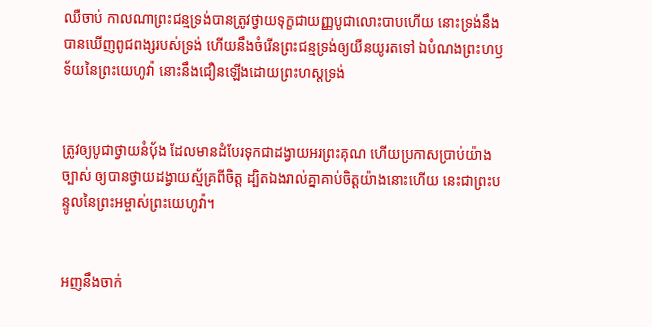ឈឺ‌ចាប់ កាលណាព្រះ‌ជន្មទ្រង់បានត្រូវថ្វាយទុក្ខជាយញ្ញ‌បូជាលោះបាបហើយ នោះទ្រង់នឹងបានឃើញពូជ‌ពង្សរបស់ទ្រង់ ហើយនឹងចំរើនព្រះ‌ជន្មទ្រង់ឲ្យយឺន‌យូរតទៅ ឯបំណងព្រះ‌ហឫទ័យនៃព្រះ‌យេហូវ៉ា នោះនឹងជឿនឡើងដោយព្រះ‌ហស្តទ្រង់


ត្រូវឲ្យបូជាថ្វាយនំបុ័ង ដែលមានដំបែរទុកជាដង្វាយអរព្រះ‌គុណ ហើយប្រកាសប្រាប់យ៉ាងច្បាស់ ឲ្យបានថ្វាយដង្វាយស្ម័គ្រពីចិត្ត ដ្បិតឯងរាល់គ្នាគាប់ចិត្តយ៉ាងនោះហើយ នេះជាព្រះ‌បន្ទូលនៃព្រះ‌អម្ចាស់ព្រះ‌យេហូវ៉ា។


អញនឹងចាក់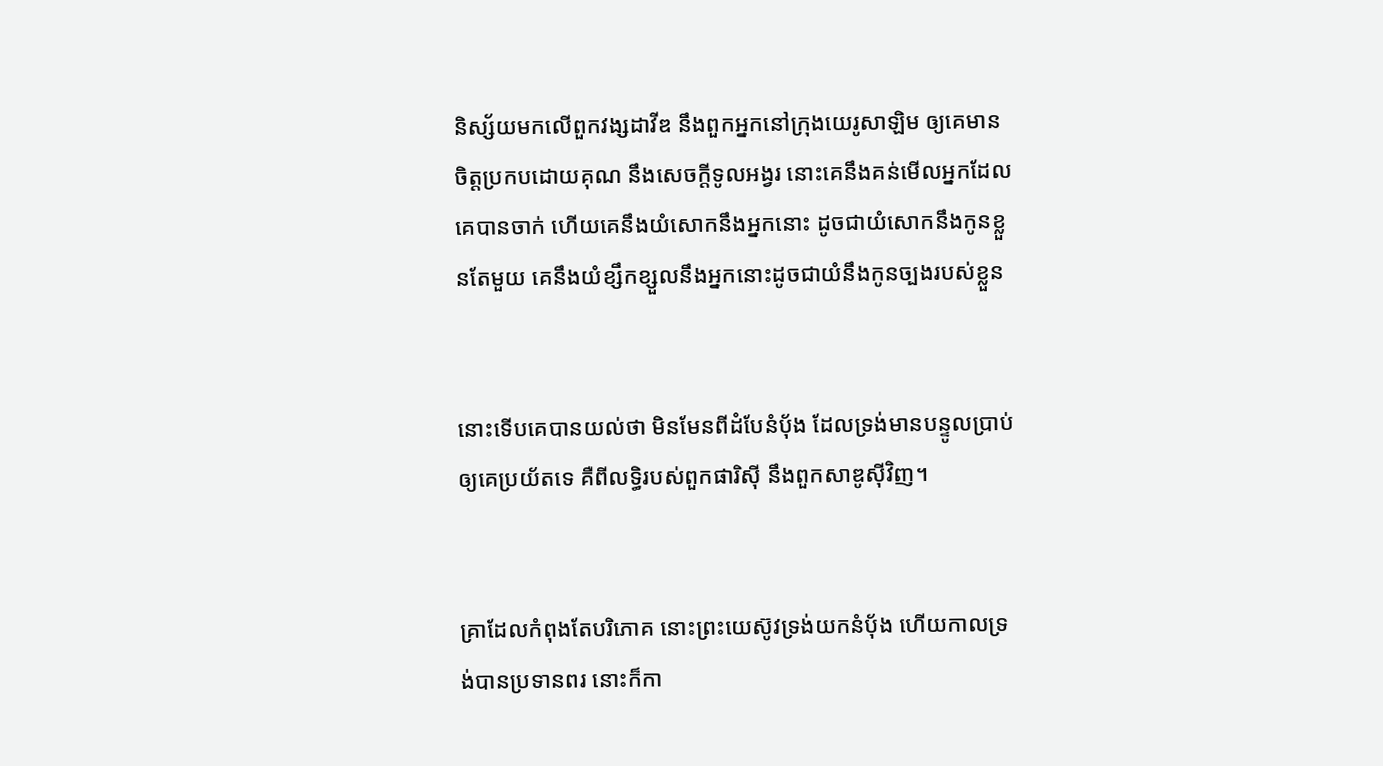និស្ស័យមកលើពួកវង្សដាវីឌ នឹងពួកអ្នកនៅក្រុងយេរូ‌សាឡិម ឲ្យគេមានចិត្តប្រកបដោយគុណ នឹងសេចក្ដីទូល‌អង្វរ នោះគេនឹងគន់មើលអ្នកដែលគេបានចាក់ ហើយគេនឹងយំសោកនឹងអ្នកនោះ ដូចជាយំសោកនឹងកូនខ្លួនតែមួយ គេនឹងយំខ្សឹក‌ខ្សួលនឹងអ្នកនោះដូចជាយំនឹងកូនច្បងរបស់ខ្លួន


នោះទើបគេបានយល់ថា មិនមែនពីដំបែនំបុ័ង ដែលទ្រង់មានបន្ទូលប្រាប់ឲ្យគេប្រយ័តទេ គឺពីលទ្ធិរបស់ពួកផារិស៊ី នឹងពួកសាឌូស៊ីវិញ។


គ្រាដែលកំពុងតែបរិភោគ នោះព្រះ‌យេស៊ូវទ្រង់យកនំបុ័ង ហើយកាលទ្រង់បានប្រទានពរ នោះក៏កា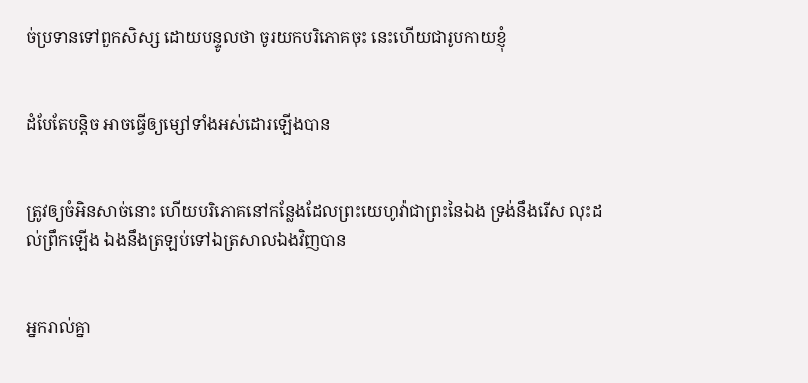ច់ប្រទានទៅពួកសិស្ស ដោយបន្ទូលថា ចូរយកបរិភោគចុះ នេះហើយជារូប‌កាយខ្ញុំ


ដំបែតែបន្តិច អាចធ្វើឲ្យម្សៅទាំងអស់ដោរឡើងបាន


ត្រូវឲ្យចំអិនសាច់នោះ ហើយបរិភោគនៅកន្លែងដែលព្រះ‌យេហូវ៉ាជាព្រះនៃឯង ទ្រង់នឹងរើស លុះដល់ព្រឹកឡើង ឯងនឹងត្រឡប់ទៅឯត្រសាលឯងវិញបាន


អ្នករាល់គ្នា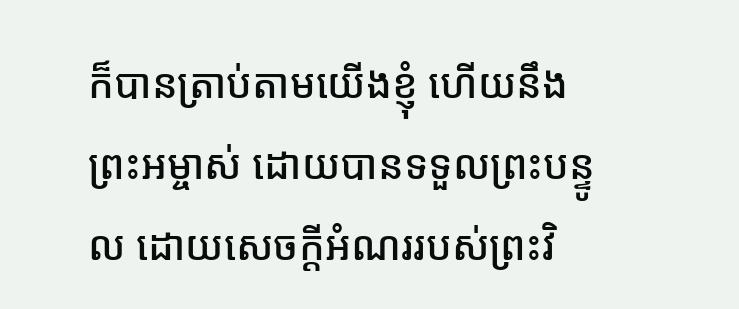ក៏បានត្រាប់តាមយើងខ្ញុំ ហើយនឹងព្រះ‌អម្ចាស់ ដោយបានទទួលព្រះ‌បន្ទូល ដោយសេចក្ដីអំណររបស់ព្រះ‌វិ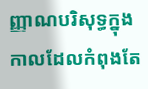ញ្ញាណបរិសុទ្ធក្នុងកាលដែលកំពុងតែ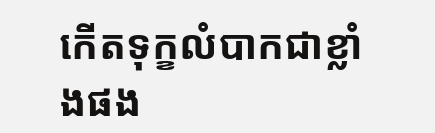កើតទុក្ខលំបាកជាខ្លាំងផង